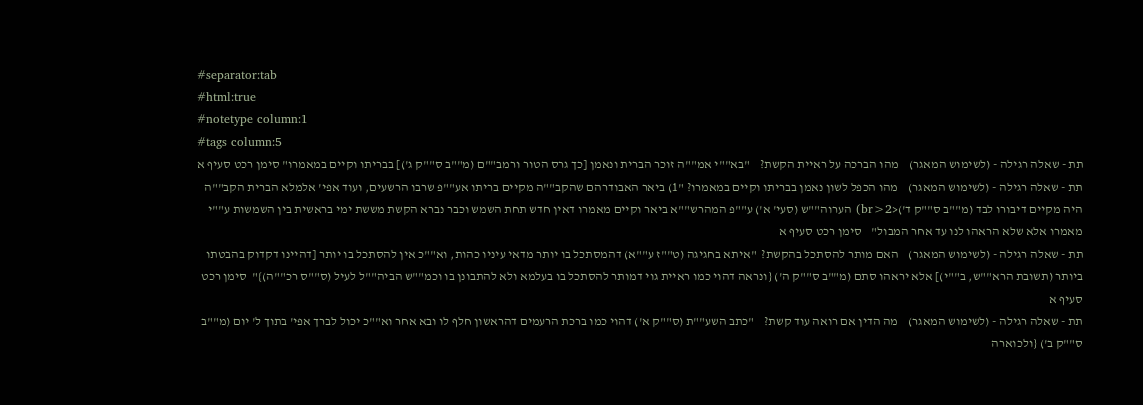#separator:tab
#html:true
#notetype column:1
#tags column:5
תת - שאלה רגילה - (לשימוש המאגר)    מהו הברכה על ראיית הקשת?    "בא""י אמ""ה זוכר הברית ונאמן [כך גרס הטור ורמב""ם (מ""ב ס""ק ג')] בבריתו וקיים במאמרו" סימן רכט סעיף א
תת - שאלה רגילה - (לשימוש המאגר)    מהו הכפל לשון נאמן בבריתו וקיים במאמרו? "1) ביאר האבודרהם שהקב""ה מקיים בריתו אע""פ שרבו הרשעים, ועוד אפי' אלמלא הברית הקב""ה היה מקיים דיבורו לבד (מ""ב ס""ק ד')<br>2) הערוה""ש (סעי' א') ע""פ המהרש""א ביאר וקיים מאמרו דאין חדש תחת השמש וכבר נברא הקשת מששת ימי בראשית בין השמשות ע""י מאמרו אלא שלא הראהו לנו עד אחר המבול"    סימן רכט סעיף א
תת - שאלה רגילה - (לשימוש המאגר)    האם מותר להסתכל בהקשת?  "איתא בחגיגה (ט""ז ע""א) דהמסתכל בו יותר מדאי עיניו כהות, וא""כ אין להסתכל בו יותר [דהיינו דקדוק בהבטתו ביותר (תשובת הרא""ש, ב""י)] אלא יראהו סתם (מ""ב ס""ק ה') {ונראה דהוי כמו ראיית גוי דמותר להסתכל בו בעלמא ולא להתבונן בו וכמ""ש הביה""ל לעיל (ס""ס רכ""ה)}"  סימן רכט סעיף א
תת - שאלה רגילה - (לשימוש המאגר)    מה הדין אם רואה עוד קשת?    "כתב השע""ת (ס""ק א') דהוי כמו ברכת הרעמים דהראשון חלף לו ובא אחר וא""כ יכול לברך אפי' בתוך ל' יום (מ""ב ס""ק ב') {ולכוארה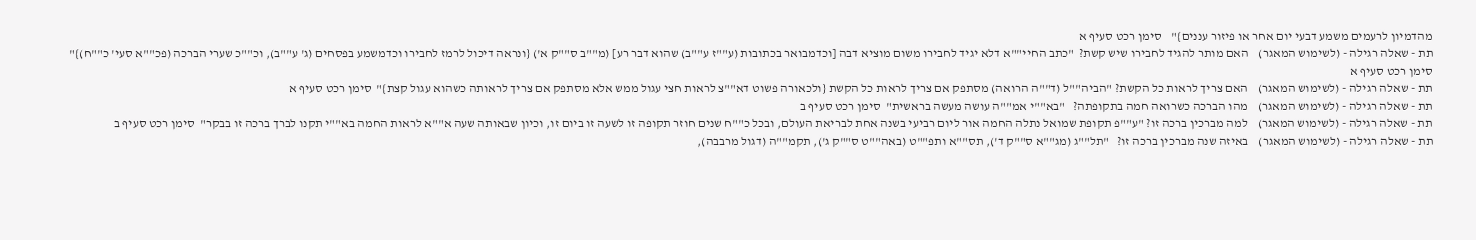מהדמיון לרעמים משמע דבעי יום אחר או פיזור עננים}"    סימן רכט סעיף א
תת - שאלה רגילה - (לשימוש המאגר)    האם מותר להגיד לחבירו שיש קשת?  "כתב החיי""א דלא יגיד לחבירו משום מוציא דבה [וכדמבואר בכתובות (ע""ז ע""ב) שהוא דבר רע] (מ""ב ס""ק א') {ונראה דיכול לרמז לחבירו וכדמשמע בפסחים (ג' ע""ב), וכ""כ שערי הברכה (פכ""א סעי' כ""ח)}"   סימן רכט סעיף א
תת - שאלה רגילה - (לשימוש המאגר)    האם צריך לראות כל הקשת? "הביה""ל (ד""ה הרואה) מסתפק אם צריך לראות כל הקשת {ולכאורה פשוט דא""צ לראות חצי עגול ממש אלא מסתפק אם צריך לראותה כשהוא עגול קצת}"  סימן רכט סעיף א
תת - שאלה רגילה - (לשימוש המאגר)    מהו הברכה כשרואה חמה בתקופתה?   "בא""י אמ""ה עושה מעשה בראשית"  סימן רכט סעיף ב
תת - שאלה רגילה - (לשימוש המאגר)    למה מברכין ברכה זו? "ע""פ תקופת שמואל נתלה החמה אור ליום רביעי בשנה אחת לבריאת העולם, ובכל כ""ח שנים חוזר תקופה זו לשעה זו ביום זו, וכיון שבאותה שעה א""א לראות החמה בא""י תקנו לברך ברכה זו בבקר"  סימן רכט סעיף ב
תת - שאלה רגילה - (לשימוש המאגר)    באיזה שנה מברכין ברכה זו?   "תל""ג (מג""א ס""ק ד'), תס""א ותפ""ט (באה""ט ס""ק ג'), תקמ""ה (דגול מרבבה),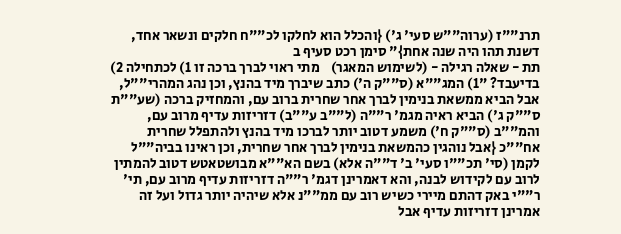תרנ""ז (ערוה""ש סעי' ג') {והכלל הוא לחלקו לכ""ח חלקים ונשאר אחד, דשנת תהו היה שנה אחת}" סימן רכט סעיף ב
תת - שאלה רגילה - (לשימוש המאגר)    מתי ראוי לברך ברכה זו 1) לכתחילה 2) בדיעבד? "1) המג""א (ס""ק ה') כתב שיברך מיד בהנץ, וכן נהג המהרי""ל, אבל הביא ממשאת בנימין לברך אחר שחרית ברוב עם, והמחזיק ברכה (שע""ת ס""ק ג') הביא ראיה מגמ' ר""ה (ל""ב ע""ב) דזריזות עדיף מרוב עם, והמ""ב (ס""ק ח') משמע דטוב יותר לברכו מיד בהנץ ולהתפלל שחרית אח""כ {אבל נוהגין כהמשאת בנימין לברך אחר שחרית, וכן ראינו בביה""ל לקמן (סי' תכ""ו סעי' ב' ד""ה אלא) בשם הא""א מבושטאטש דטוב להמתין לרוב עם לקידוש לבנה, והא דאמרינן דגמ' ר""ה דזריזות עדיף מרוב עם, תי' ר""י באק דהתם מיירי כשיש רוב עם ממ""נ אלא שיהיה יותר גדול ועל זה אמרינן דזריזות עדיף אבל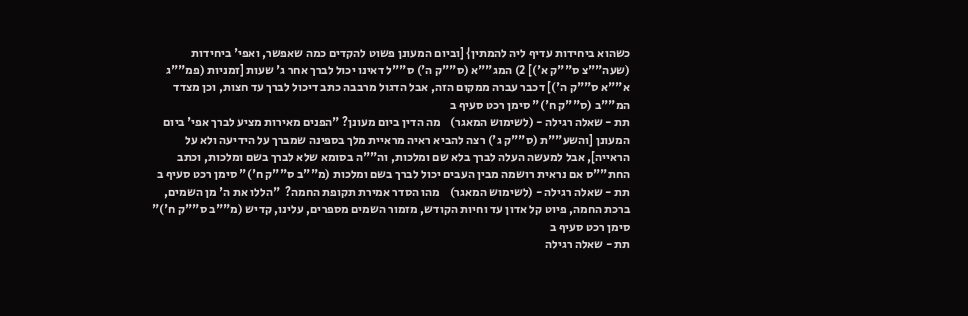כשהוא ביחידות עדיף ליה להמתין} [וביום המעונן פשוט להקדים כמה שאפשר, ואפי' ביחידות (שעה""צ ס""ק א')] 2) המג""א (ס""ק ה') ס""ל דאינו יכול לברך אחר ג' שעות [זמניות (פמ""ג א""א ס""ק ה')] דכבר עברה ממקום הזה, אבל הדגול מרבבה כתב דיכול לברך עד חצות, וכן מצדד המ""ב (ס""ק ח')" סימן רכט סעיף ב
תת - שאלה רגילה - (לשימוש המאגר)    מה הדין ביום מעונן? "הפנים מאירות מציע לברך אפי' ביום המעונן [והשע""ת (ס""ק ג') רצה להביא ראיה מראיית מלך בספינה שמברך על הידיעה ולא על הראייה], אבל למעשה העלה לברך בלא שם ומלכות, וה""ה בסומא שלא לברך בשם ומלכות, וכתב החת""ס אם נראית רושמה מבין העבים יכול לברך בשם ומלכות (מ""ב ס""ק ח')" סימן רכט סעיף ב
תת - שאלה רגילה - (לשימוש המאגר)    מהו הסדר אמירת תקופת החמה?  "הללו את ה' מן השמים, ברכת החמה, פיוט קל אדון עד וחיות הקודש, מזמור השמים מספרים, עלינו, קדיש (מ""ב ס""ק ח')"   סימן רכט סעיף ב
תת - שאלה רגילה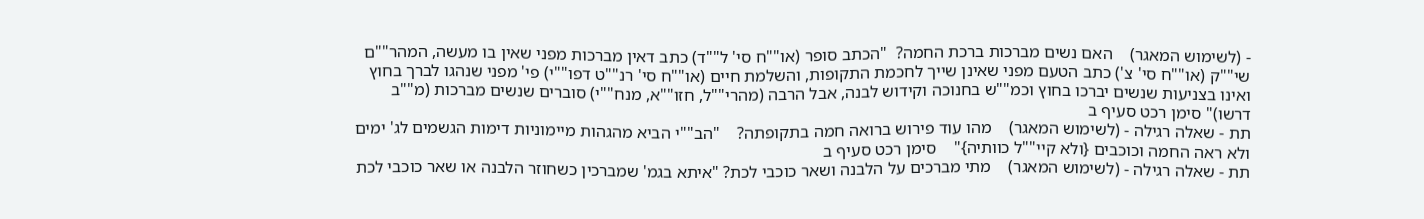- (לשימוש המאגר)    האם נשים מברכות ברכת החמה?  "הכתב סופר (או""ח סי' ל""ד) כתב דאין מברכות מפני שאין בו מעשה, המהר""ם שי""ק (או""ח סי' צ') כתב הטעם מפני שאינן שייך לחכמת התקופות, והשלמת חיים (או""ח סי' רנ""ט דפו""י) פי' מפני שנהגו לברך בחוץ ואינו בצניעות שנשים יברכו בחוץ וכמ""ש בחנוכה וקידוש לבנה, אבל הרבה (מהרי""ל, חזו""א, מנח""י) סוברים שנשים מברכות (מ""ב דרשו)" סימן רכט סעיף ב
תת - שאלה רגילה - (לשימוש המאגר)    מהו עוד פירוש ברואה חמה בתקופתה?    "הב""י הביא מהגהות מיימוניות דימות הגשמים לג' ימים ולא ראה החמה וכוכבים {ולא קיי""ל כוותיה}"    סימן רכט סעיף ב
תת - שאלה רגילה - (לשימוש המאגר)    מתי מברכים על הלבנה ושאר כוכבי לכת? "איתא בגמ' שמברכין כשחוזר הלבנה או שאר כוכבי לכת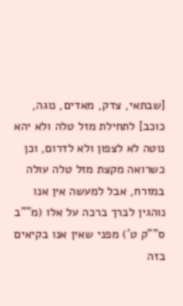[שבתאי, צדק, מאדים, נוגה, כוכב] לתחילת מזל טלה ולא יהא נוטה לא לצפון ולא לדרום, וכן כשרואה מקצת מזל טלה עולה במזרח, אבל למעשה אין אנו נוהגין לברך ברכה על אלו (מ""ב ס""ק ט') מפני שאין אנו בקיאים בזה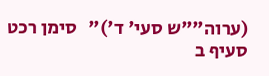(ערוה""ש סעי' ד')"   סימן רכט סעיף ב